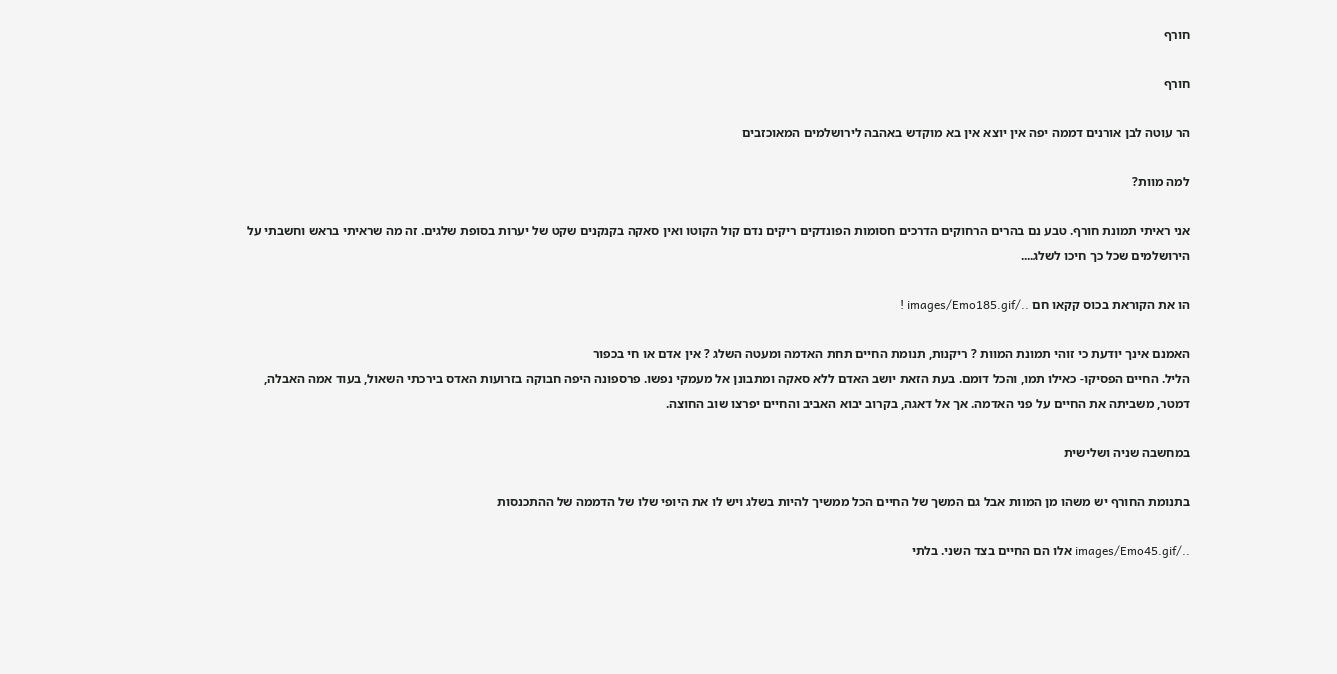חורף

חורף

הר עוטה לבן אורנים דממה יפה אין יוצא אין בא מוקדש באהבה לירושלמים המאוכזבים

למה מוות?

אני ראיתי תמונת חורף. טבע נם בהרים הרחוקים הדרכים חסומות הפונדקים ריקים נדם קול הקוטו ואין סאקה בקנקנים שקט של יערות בסופת שלגים. זה מה שראיתי בראש וחשבתי על הירושלמים שכל כך חיכו לשלג....

הו את הקוראת בכוס קקאו חם ../images/Emo185.gif !

האמנם אינך יודעת כי זוהי תמונת המוות ? ריקנות, תנומת החיים תחת האדמה ומעטה השלג ? אין אדם או חי בכפור
הליל. החיים הפסיקו- כאילו תמו, והכל דומם. בעת הזאת יושב האדם ללא סאקה ומתבונן אל מעמקי נפשו. פרספונה היפה חבוקה בזרועות האדס בירכתי השאול, בעוד אמה האבלה, דמטר, משביתה את החיים על פני האדמה. אך אל דאגה, בקרוב יבוא האביב והחיים יפרצו שוב החוצה.

במחשבה שניה ושלישית

בתנומת החורף יש משהו מן המוות אבל גם המשך של החיים הכל ממשיך להיות בשלג ויש לו את היופי שלו של הדממה של ההתכנסות

../images/Emo45.gif אלו הם החיים בצד השני. בלתי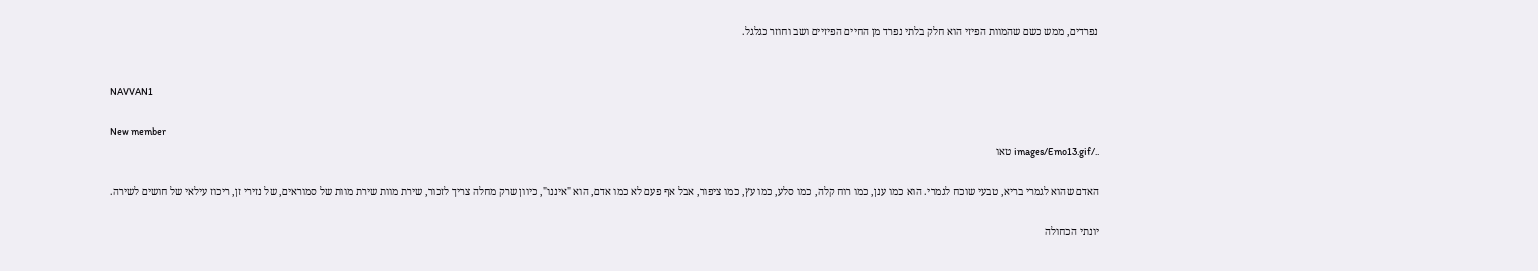נפרדים, ממש כשם שהמוות הפיזי הוא חלק בלתי נפרד מן החיים הפיזיים ושב וחוזר כגלגל.


NAVVAN1

New member
../images/Emo13.gif טאו

האדם שהוא לגמרי בריא, טבעי שוכח לגמרי. הוא כמו ענן, כמו רוח קלה, כמו סלע, כמו עץ, כמו ציפור, אבל אף פעם לא כמו אדם, הוא "איננו", כיוון שרק מחלה צריך לזכור, שירת מוות שירת מוות של סמוראים, של נזירי זן, ריכוז עילאי של חושים לשירה.

יונתי הכחולה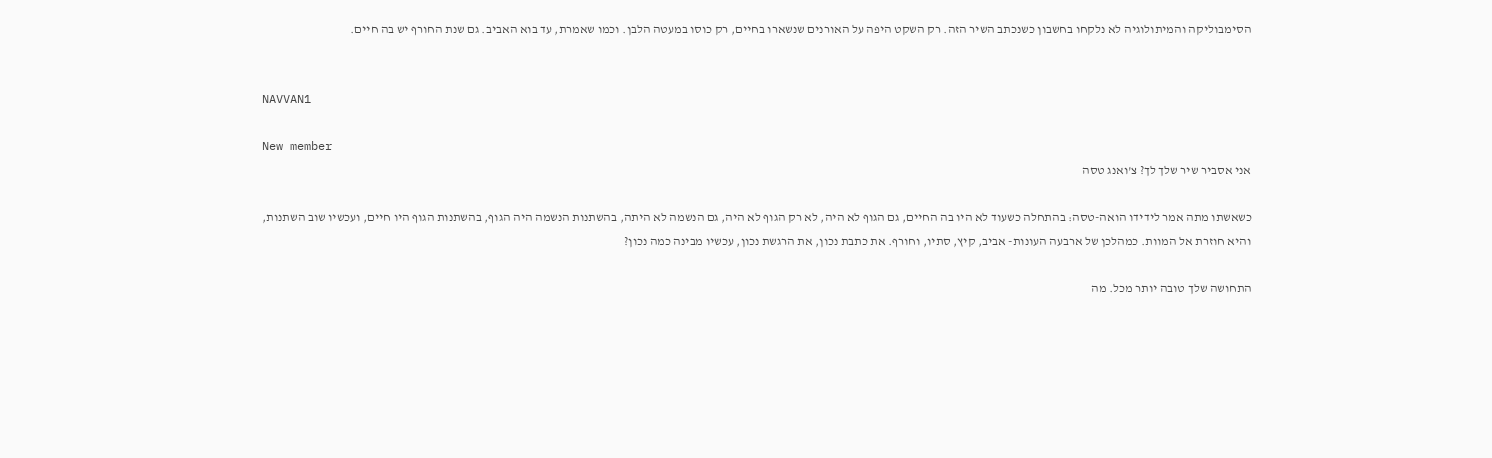הסימבוליקה והמיתולוגיה לא נלקחו בחשבון כשנכתב השיר הזה. רק השקט היפה על האורנים שנשארו בחיים, רק כוסו במעטה הלבן. וכמו שאמרת, עד בוא האביב. גם שנת החורף יש בה חיים.


NAVVAN1

New member
אני אסביר שיר שלך לך? צ'ואנג טסה

כשאשתו מתה אמר לידידו הואה-טסה: בהתחלה כשעוד לא היו בה החיים, גם הגוף לא היה, לא רק הגוף לא היה, גם הנשמה לא היתה, בהשתנות הנשמה היה הגוף, בהשתנות הגוף היו חיים, ועכשיו שוב השתנות, והיא חוזרת אל המוות. כמהלכן של ארבעה העונות- אביב, קיץ, סתיו, וחורף. את כתבת נכון, את הרגשת נכון, עכשיו מבינה כמה נכון?

התחושה שלך טובה יותר מכל. מה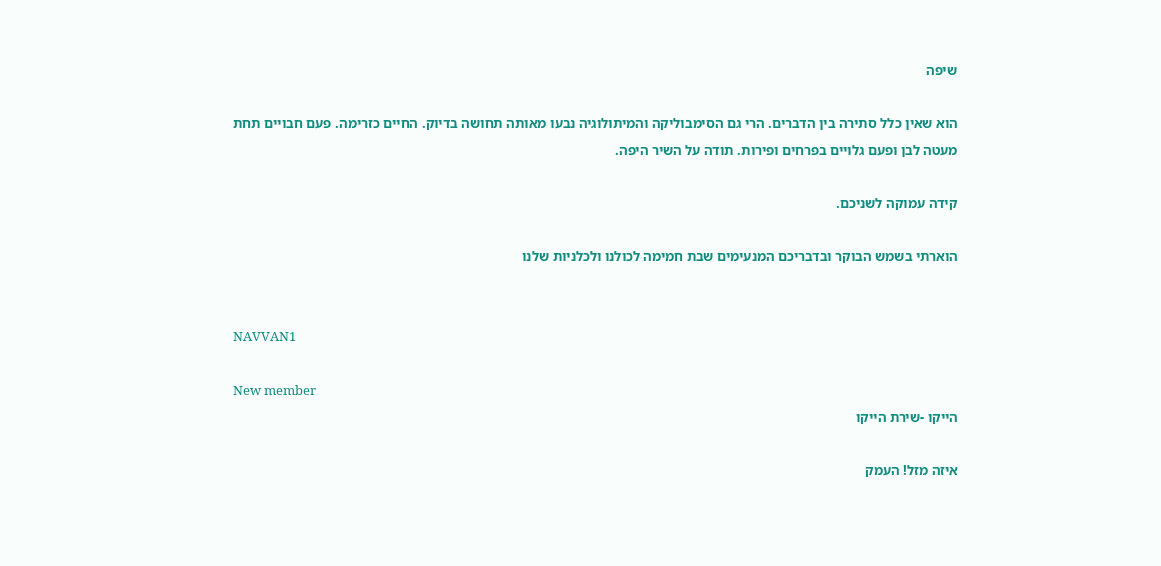שיפה

הוא שאין כלל סתירה בין הדברים. הרי גם הסימבוליקה והמיתולוגיה נבעו מאותה תחושה בדיוק. החיים כזרימה. פעם חבויים תחת מעטה לבן ופעם גלויים בפרחים ופירות. תודה על השיר היפה.

קידה עמוקה לשניכם.

הוארתי בשמש הבוקר ובדבריכם המנעימים שבת חמימה לכולנו ולכלניות שלנו


NAVVAN1

New member
הייקו -שירת הייקו

איזה מזל! העמק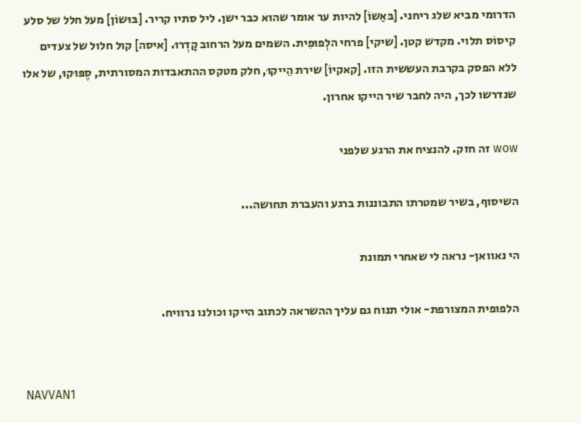הדרומי מביא שלג ריחני. [בּאַשוֹ] להיות ער אומר שהוא כבר ישן. ליל סתיו קריר. [בּוּשוֹן] מעל חלל של סלע קיסוֹס תלוי. מקדש קטן. [שיקי] פרחי הלְפוּפִית. השמים מעל הרחוב קָדְרוּ. [איסה] קול חלול של צעדים ללא הפסק בקרבת העששית הזו. [קאקיוֹ] שירת הֵייקוּ, חלק מטקס ההתאבדות המסורתית, סֶפּוּקוּ, של אלו שנדרשו לכך, היה לחבר שיר הייקו אחרון.

wow זה חזק. להנציח את הרגע שלפני

השיסוף, בשיר שמטרתו התבוננות ברגע והעברת תחושה...

הי נאוואן- נראה לי שאחרי תמונת

הלפופית המצורפת- אולי תנוח גם עליך ההשראה לכתוב הייקו וכולנו נרוויח.


NAVVAN1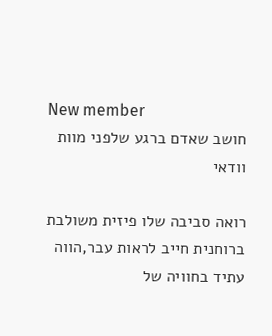New member
חושב שאדם ברגע שלפני מוות וודאי

רואה סביבה שלו פיזית משולבת ברוחנית חייב לראות עבר,הווה עתיד בחוויה של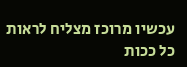עכשיו מרוכז מצליח לראות כל ככות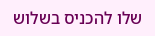שלו להכניס בשלוש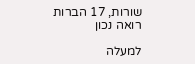שורות, 17 הברות רואה נכון

למעלה